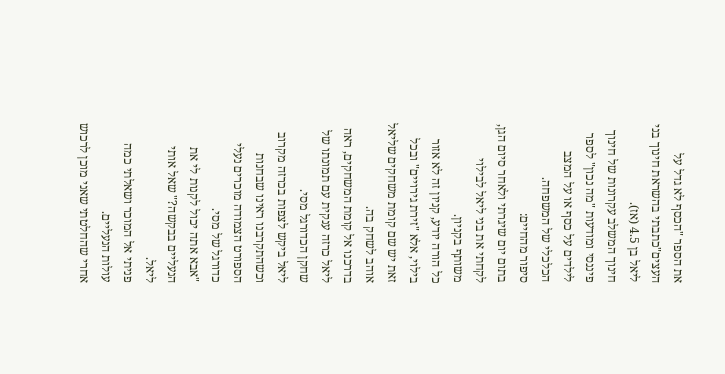את הספר "הכסף לא גדל על העצים"כתבתי בהשראת חינוך בני ליאל בן 4.5 (אז).
חינוך המשלב עקרונות של חינוך פיננסי ומודעות "מה נכון" לספר לילדים על כסף או על המצב הכלכלי של המשפחה.
סיפור מהחיים:
בתום יום שיגרתי ולאחר סיום הגן, לקחתי את בני ליאל לבילוי משותף בקניון.
כל הורה יודע, קניון זה לא אזור בילוי, אלא "זירת גירויים" ובכל זאת יש שם קומת משחקים שליאל אוהב לשחק בה.
בדרכנו אל קומת המשחקים, ראה ליאל כרזה ענקית עם תמונתו של שחקן הכדורגל מסי.
ליאל ביקש לצפות בכרזה מקרוב וכשהתקרבנו ראינו שבחנות הספורט הצמודה מוכרים נעלי כדורגל של מסי.
"אבא אתה יכול לקנות לי את הנעליים בבקשה?" שאל אותי ליאל.
פניתי אל המוכר ושאלתי כמה עולות הנעליים.
אחרי שהחלטתי שאני מוכן לרכוש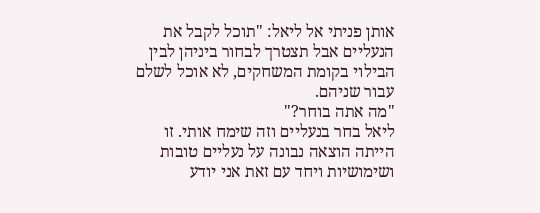אותן פניתי אל ליאל: "תוכל לקבל את הנעליים אבל תצטרך לבחור ביניהן לבין הבילוי בקומת המשחקים, לא אוכל לשלם עבור שניהם.
"מה אתה בוחר?"
ליאל בחר בנעליים וזה שימח אותי. זו הייתה הוצאה נבונה על נעליים טובות ושימושיות ויחד עם זאת אני יודע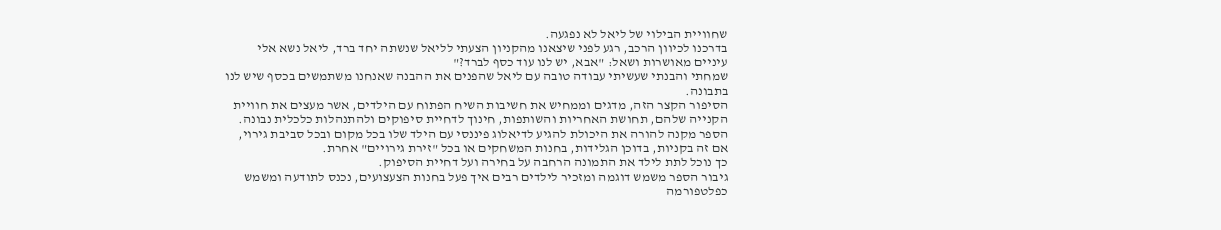שחוויית הבילוי של ליאל לא נפגעה.
בדרכנו לכיוון הרכב, רגע לפני שיצאנו מהקניון הצעתי לליאל שנשתה יחד ברד, ליאל נשא אלי עיניים מאושרות ושאל: "אבא, יש לנו עוד כסף לברד?"
שמחתי והבנתי שעשיתי עבודה טובה עם ליאל שהפנים את ההבנה שאנחנו משתמשים בכסף שיש לנו בתבונה.
הסיפור הקצר הזה, מדגים וממחיש את חשיבות השיח הפתוח עם הילדים, אשר מעצים את חוויית הקנייה שלהם, תחושת האחריות והשותפות, חינוך לדחיית סיפוקים ולהתנהלות כלכלית נבונה.
הספר מקנה להורה את היכולת להגיע לדיאלוג פיננסי עם הילד שלו בכל מקום ובכל סביבת גירוי,
אם זה בקניות, בדוכן הגלידות, בחנות המשחקים או בכל "זירת גירויים" אחרת.
כך נוכל לתת לילד את התמונה הרחבה על בחירה ועל דחיית הסיפוק.
גיבור הספר משמש דוגמה ומזכיר לילדים רבים איך פעל בחנות הצעצועים, נכנס לתודעה ומשמש כפלטפורמה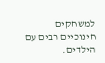למשחקים חינוכיים רבים עם הילדים.